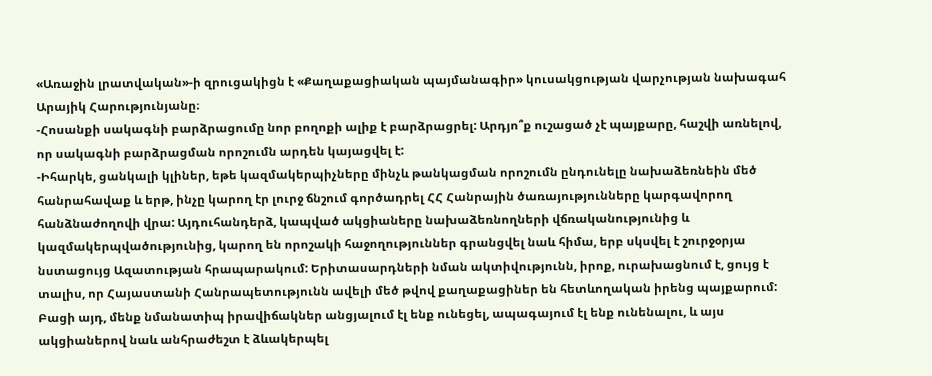«Առաջին լրատվական»-ի զրուցակիցն է «Քաղաքացիական պայմանագիր» կուսակցության վարչության նախագահ Արայիկ Հարությունյանը։
-Հոսանքի սակագնի բարձրացումը նոր բողոքի ալիք է բարձրացրել: Արդյո՞ք ուշացած չէ պայքարը, հաշվի առնելով, որ սակագնի բարձրացման որոշումն արդեն կայացվել է:
-Իհարկե, ցանկալի կլիներ, եթե կազմակերպիչները մինչև թանկացման որոշումն ընդունելը նախաձեռնեին մեծ հանրահավաք և երթ, ինչը կարող էր լուրջ ճնշում գործադրել ՀՀ Հանրային ծառայությունները կարգավորող հանձնաժողովի վրա: Այդուհանդերձ, կապված ակցիաները նախաձեռնողների վճռականությունից և կազմակերպվածությունից, կարող են որոշակի հաջողություններ գրանցվել նաև հիմա, երբ սկսվել է շուրջօրյա նստացույց Ազատության հրապարակում: Երիտասարդների նման ակտիվությունն, իրոք, ուրախացնում է, ցույց է տալիս, որ Հայաստանի Հանրապետությունն ավելի մեծ թվով քաղաքացիներ են հետևողական իրենց պայքարում: Բացի այդ, մենք նմանատիպ իրավիճակներ անցյալում էլ ենք ունեցել, ապագայում էլ ենք ունենալու, և այս ակցիաներով նաև անհրաժեշտ է ձևակերպել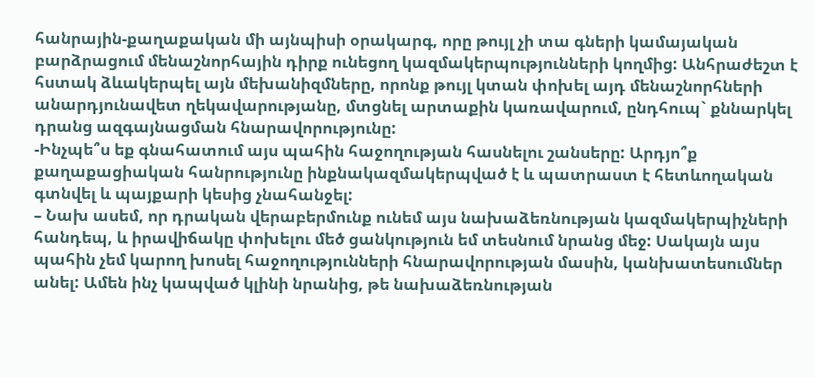հանրային-քաղաքական մի այնպիսի օրակարգ, որը թույլ չի տա գների կամայական բարձրացում մենաշնորհային դիրք ունեցող կազմակերպությունների կողմից: Անհրաժեշտ է հստակ ձևակերպել այն մեխանիզմները, որոնք թույլ կտան փոխել այդ մենաշնորհների անարդյունավետ ղեկավարությանը, մտցնել արտաքին կառավարում, ընդհուպ` քննարկել դրանց ազգայնացման հնարավորությունը:
-Ինչպե՞ս եք գնահատում այս պահին հաջողության հասնելու շանսերը: Արդյո՞ք քաղաքացիական հանրությունը ինքնակազմակերպված է և պատրաստ է հետևողական գտնվել և պայքարի կեսից չնահանջել:
– Նախ ասեմ, որ դրական վերաբերմունք ունեմ այս նախաձեռնության կազմակերպիչների հանդեպ, և իրավիճակը փոխելու մեծ ցանկություն եմ տեսնում նրանց մեջ: Սակայն այս պահին չեմ կարող խոսել հաջողությունների հնարավորության մասին, կանխատեսումներ անել: Ամեն ինչ կապված կլինի նրանից, թե նախաձեռնության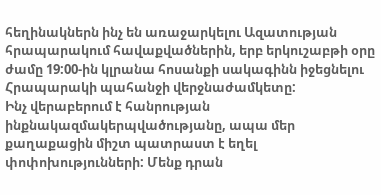հեղինակներն ինչ են առաջարկելու Ազատության հրապարակում հավաքվածներին, երբ երկուշաբթի օրը ժամը 19:00-ին կլրանա հոսանքի սակագինն իջեցնելու Հրապարակի պահանջի վերջնաժամկետը:
Ինչ վերաբերում է հանրության ինքնակազմակերպվածությանը, ապա մեր քաղաքացին միշտ պատրաստ է եղել փոփոխությունների: Մենք դրան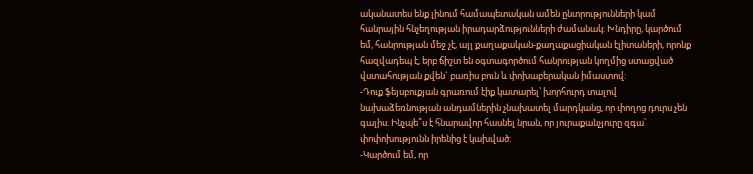ականատես ենք լինում համապետական ամեն ընտրությունների կամ հանրային հնչեղության իրադարձությունների ժամանակ: Խնդիրը, կարծում եմ, հանրության մեջ չէ, այլ քաղաքական-քաղաքացիական էլիտաների, որոնք հազվադեպ է, երբ ճիշտ են օգտագործում հանրության կողմից ստացված վստահության քվեն` բառիս բուն և փոխաբերական իմաստով:
-Դուք ֆեյսբուքյան գրառում էիք կատարել՝ խորհուրդ տալով նախաձեռնության անդամներին չնախատել մարդկանց, որ փողոց դուրս չեն գալիս: Ինչպե՞ս է հնարավոր հասնել նրան, որ յուրաքանչյուրը զգա՝ փոփոխությունն իրենից է կախված:
-Կարծում եմ, որ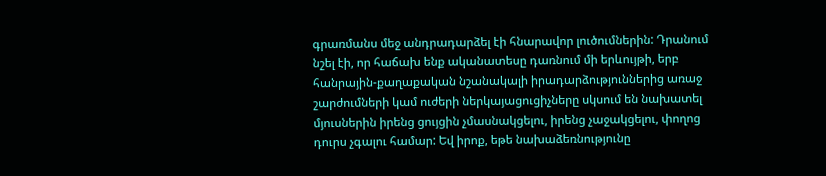գրառմանս մեջ անդրադարձել էի հնարավոր լուծումներին: Դրանում նշել էի, որ հաճախ ենք ականատեսը դառնում մի երևույթի, երբ հանրային-քաղաքական նշանակալի իրադարձություններից առաջ շարժումների կամ ուժերի ներկայացուցիչները սկսում են նախատել մյուսներին իրենց ցույցին չմասնակցելու, իրենց չաջակցելու, փողոց դուրս չգալու համար: Եվ իրոք, եթե նախաձեռնությունը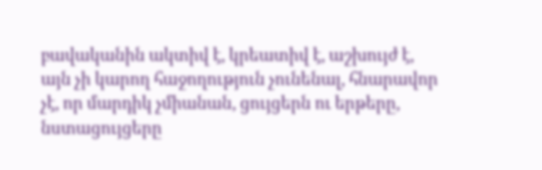բավականին ակտիվ է, կրեատիվ է, աշխույժ է, այն չի կարող հաջողություն չունենալ, հնարավոր չէ, որ մարդիկ չմիանան, ցույցերն ու երթերը, նստացույցերը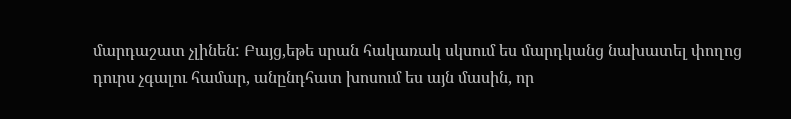մարդաշատ չլինեն: Բայց,եթե սրան հակառակ սկսում ես մարդկանց նախատել փողոց դուրս չգալու համար, անընդհատ խոսում ես այն մասին, որ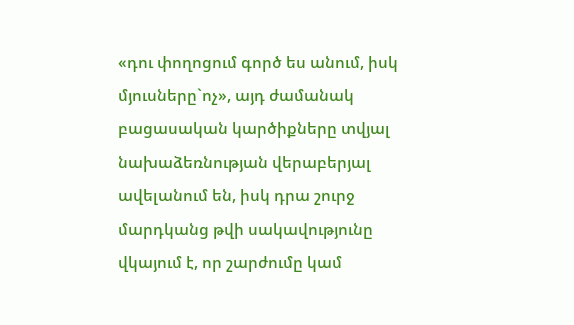«դու փողոցում գործ ես անում, իսկ մյուսները`ոչ», այդ ժամանակ բացասական կարծիքները տվյալ նախաձեռնության վերաբերյալ ավելանում են, իսկ դրա շուրջ մարդկանց թվի սակավությունը վկայում է, որ շարժումը կամ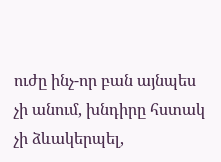ուժը ինչ-որ բան այնպես չի անում, խնդիրը հստակ չի ձևակերպել,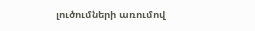լուծումների առումով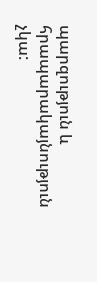պարզություն և հրապարակայնություն չկա: